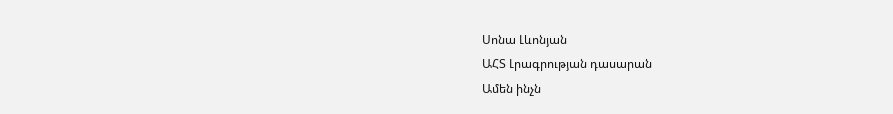Սոնա Լևոնյան
ԱՀՏ Լրագրության դասարան
Ամեն ինչն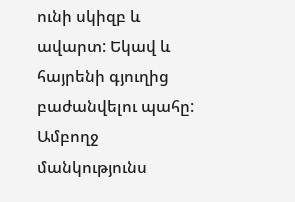ունի սկիզբ և ավարտ: Եկավ և հայրենի գյուղից բաժանվելու պահը: Ամբողջ մանկությունս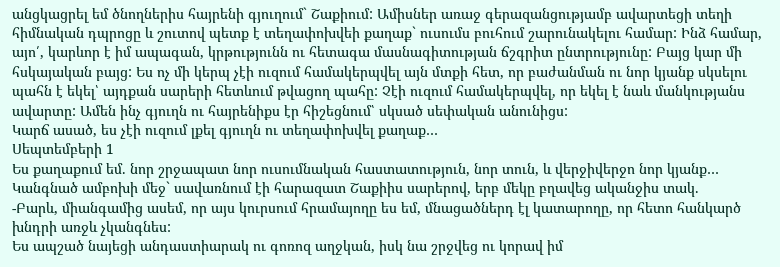անցկացրել եմ ծնողներիս հայրենի գյուղում` Շաքիում: Ամիսներ առաջ գերազանցությամբ ավարտեցի տեղի հիմնական դպրոցը և շուտով պետք է տեղափոխվեի քաղաք` ուսումս բուհում շարունակելու համար: Ինձ համար, այո՛, կարևոր է իմ ապագան, կրթությունն ու հետագա մասնագիտության ճշգրիտ ընտրությունը: Բայց կար մի հսկայական բայց: Ես ոչ մի կերպ չէի ուզում համակերպվել այն մտքի հետ, որ բաժանման ու նոր կյանք սկսելու պահն է եկել՝ այդքան սարերի հետևում թվացող պահը: Չէի ուզում համակերպվել, որ եկել է նաև մանկությանս ավարտը: Ամեն ինչ գյուղն ու հայրենիքս էր հիշեցնում՝ սկսած սեփական անունիցս:
Կարճ ասած, ես չէի ուզում լքել գյուղն ու տեղափոխվել քաղաք…
Սեպտեմբերի 1
Ես քաղաքում եմ. նոր շրջապատ նոր ուսումնական հաստատություն, նոր տուն, և վերջիվերջո նոր կյանք… Կանգնած ամբոխի մեջ` սավառնում էի հարազատ Շաքիիս սարերով, երբ մեկը բղավեց ականջիս տակ.
-Բարև, միանգամից ասեմ, որ այս կուրսում հրամայողը ես եմ, մնացածներդ էլ կատարողը, որ հետո հանկարծ խնդրի առջև չկանգնես:
Ես ապշած նայեցի անդաստիարակ ու գոռոզ աղջկան, իսկ նա շրջվեց ու կորավ իմ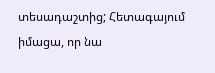տեսադաշտից; Հետագայում իմացա, որ նա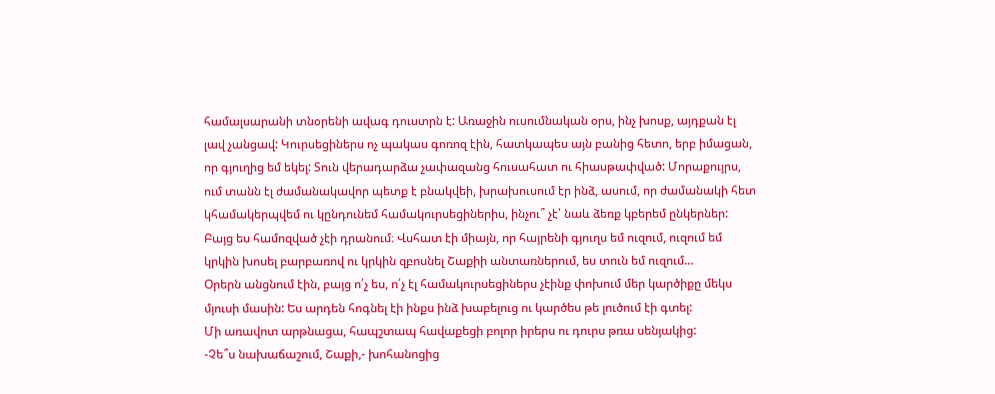համալսարանի տնօրենի ավագ դուստրն է: Առաջին ուսումնական օրս, ինչ խոսք, այդքան էլ լավ չանցավ: Կուրսեցիներս ոչ պակաս գոռոզ էին, հատկապես այն բանից հետո, երբ իմացան, որ գյուղից եմ եկել: Տուն վերադարձա չափազանց հուսահատ ու հիասթափված: Մորաքույրս, ում տանն էլ ժամանակավոր պետք է բնակվեի, խրախուսում էր ինձ, ասում, որ ժամանակի հետ կհամակերպվեմ ու կընդունեմ համակուրսեցիներիս, ինչու՞ չէ՝ նաև ձեռք կբերեմ ընկերներ: Բայց ես համոզված չէի դրանում։ Վսհատ էի միայն, որ հայրենի գյուղս եմ ուզում, ուզում եմ կրկին խոսել բարբառով ու կրկին զբոսնել Շաքիի անտառներում, ես տուն եմ ուզում…
Օրերն անցնում էին, բայց ո՛չ ես, ո՛չ էլ համակուրսեցիներս չէինք փոխում մեր կարծիքը մեկս մյուսի մասին: Ես արդեն հոգնել էի ինքս ինձ խաբելուց ու կարծես թե լուծում էի գտել:
Մի առավոտ արթնացա, հապշտապ հավաքեցի բոլոր իրերս ու դուրս թռա սենյակից:
-Չե՞ս նախաճաշում, Շաքի,- խոհանոցից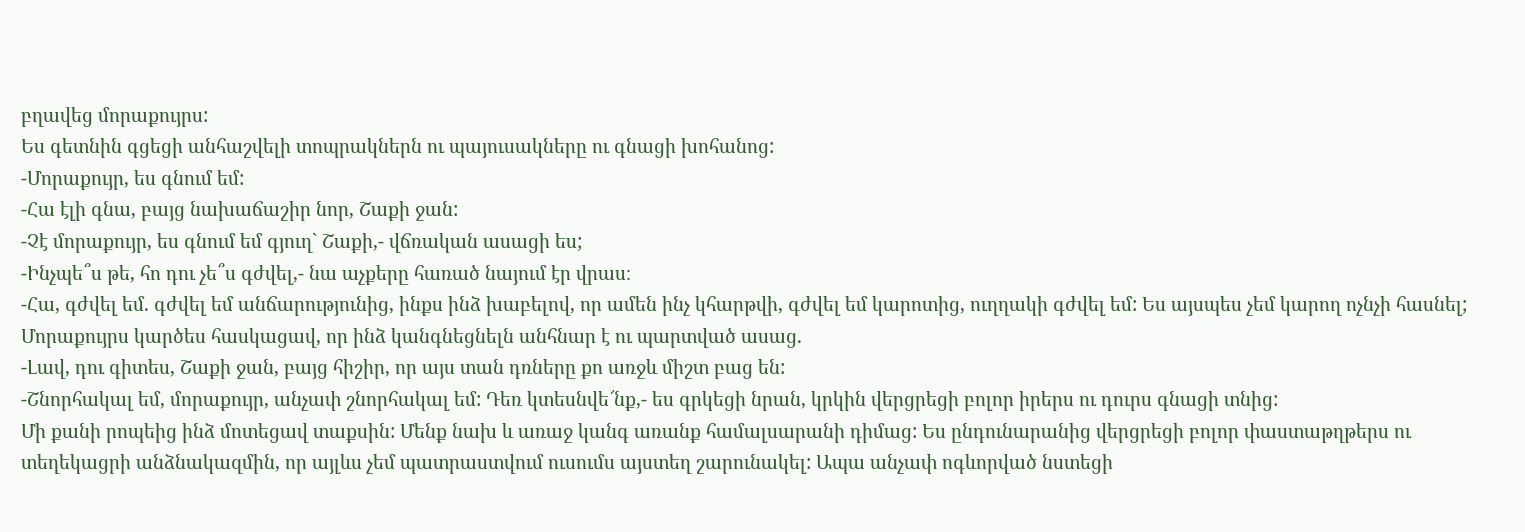բղավեց մորաքույրս:
Ես գետնին գցեցի անհաշվելի տոպրակներն ու պայուսակները ու գնացի խոհանոց:
-Մորաքույր, ես գնում եմ:
-Հա էլի գնա, բայց նախաճաշիր նոր, Շաքի ջան:
-Չէ մորաքույր, ես գնում եմ գյուղ` Շաքի,- վճռական ասացի ես;
-Ինչպե՞ս թե, հո դու չե՞ս գժվել,- նա աչքերը հառած նայում էր վրաս։
-Հա, գժվել եմ. գժվել եմ անճարությունից, ինքս ինձ խաբելով, որ ամեն ինչ կհարթվի, գժվել եմ կարոտից, ուղղակի գժվել եմ: Ես այսպես չեմ կարող ոչնչի հասնել;
Մորաքույրս կարծես հասկացավ, որ ինձ կանգնեցնելն անհնար է ու պարտված ասաց.
-Լավ, դու գիտես, Շաքի ջան, բայց հիշիր, որ այս տան դռները քո առջև միշտ բաց են:
-Շնորհակալ եմ, մորաքույր, անչափ շնորհակալ եմ: Դեռ կտեսնվե՜նք,- ես գրկեցի նրան, կրկին վերցրեցի բոլոր իրերս ու դուրս գնացի տնից:
Մի քանի րոպեից ինձ մոտեցավ տաքսին: Մենք նախ և առաջ կանգ առանք համալսարանի դիմաց: Ես ընդունարանից վերցրեցի բոլոր փաստաթղթերս ու տեղեկացրի անձնակազմին, որ այլևս չեմ պատրաստվում ուսումս այստեղ շարունակել: Ապա անչափ ոգևորված նստեցի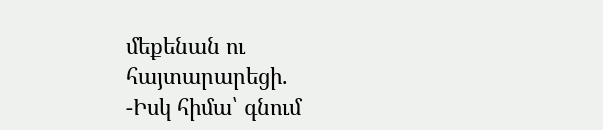մեքենան ու հայտարարեցի.
-Իսկ հիմա՝ գնում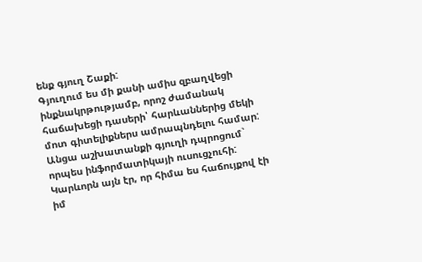ենք գյուղ Շաքի:
Գյուղում ես մի քանի ամիս զբաղվեցի ինքնակրթությամբ, որոշ ժամանակ հաճախեցի դասերի՝ հարևաններից մեկի մոտ գիտելիքներս ամրապնդելու համար: Անցա աշխատանքի գյուղի դպրոցում` որպես ինֆորմատիկայի ուսուցչուհի: Կարևորն այն էր, որ հիմա ես հաճույքով էի իմ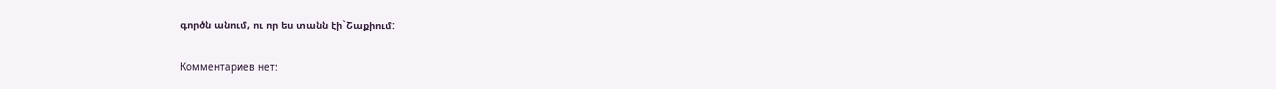գործն անում, ու որ ես տանն էի`Շաքիում:

Комментариев нет: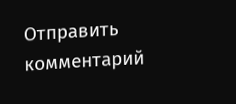Отправить комментарий